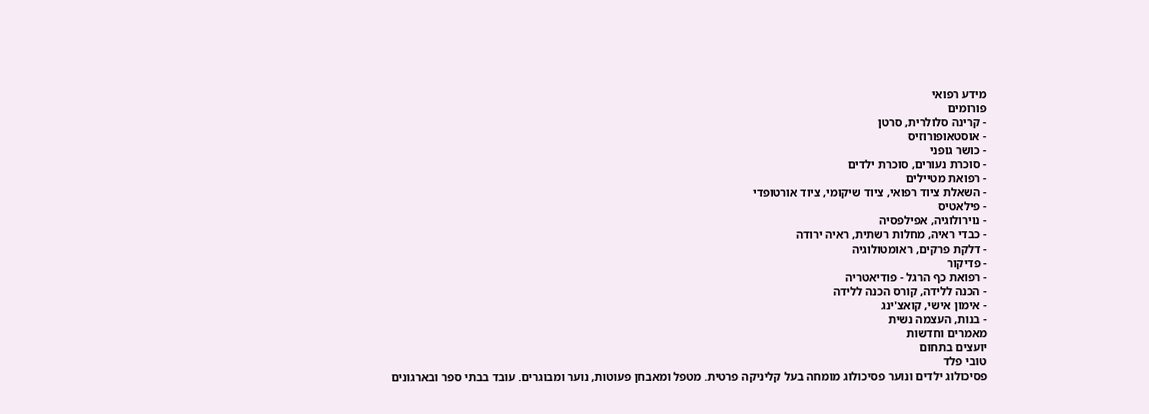מידע רפואי
פורומים
- קרינה סלולרית, סרטן
- אוסטאופורוזיס
- כושר גופני
- סוכרת נעורים, סוכרת ילדים
- רפואת מטיילים
- השאלת ציוד רפואי, ציוד שיקומי, ציוד אורטופדי
- פילאטיס
- נוירולוגיה, אפילפסיה
- כבדי ראיה, מחלות רשתית, ראיה ירודה
- דלקת פרקים, ראומטולוגיה
- פדיקור
- רפואת כף הרגל - פודיאטריה
- הכנה ללידה, קורס הכנה ללידה
- אימון אישי, קואצ'ינג
- בנות, העצמה נשית
מאמרים וחדשות
יועצים בתחום
טובי פלד
פסיכולוג ילדים ונוער פסיכולוג מומחה בעל קליניקה פרטית. מטפל ומאבחן פעוטות, נוער ומבוגרים. עובד בבתי ספר ובארגונים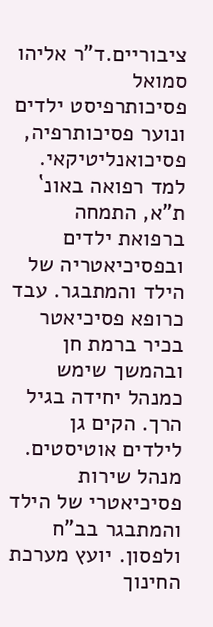ציבוריים.ד"ר אליהו סמואל
פסיכותרפיסט ילדים ונוער פסיכותרפיה, פסיכואנליטיקאי. למד רפואה באונ` ת"א, התמחה ברפואת ילדים ובפסיכיאטריה של הילד והמתבגר. עבד כרופא פסיכיאטר בכיר ברמת חן ובהמשך שימש כמנהל יחידה בגיל הרך. הקים גן לילדים אוטיסטים. מנהל שירות פסיכיאטרי של הילד והמתבגר בב"ח ולפסון. יועץ מערכת החינוך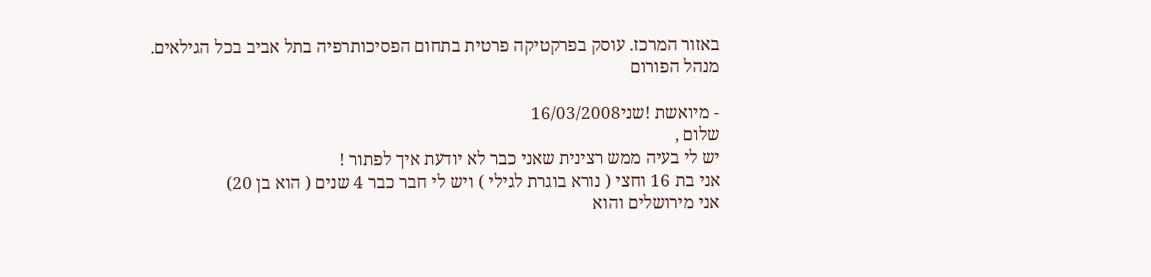באזור המרכז. עוסק בפרקטיקה פרטית בתחום הפסיכותרפיה בתל אביב בכל הגילאים.
מנהל הפורום

- מיואשת !שני16/03/2008
שלום ,
יש לי בעיה ממש רצינית שאני כבר לא יודעת איך לפתור !
אני בת 16 וחצי ( נורא בוגרת לגילי ) ויש לי חבר כבר 4 שנים ( הוא בן 20)
אני מירושלים והוא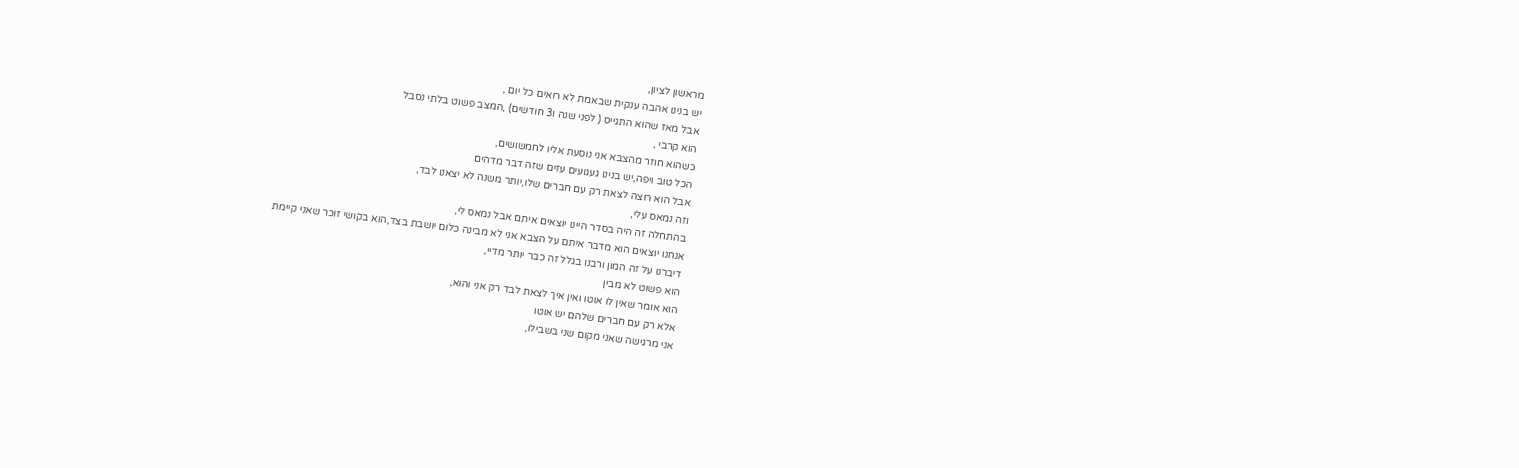מראשון לציון,
יש בנינו אהבה ענקית שבאמת לא רואים כל יום ,
אבל מאז שהוא התגייס ( לפני שנה ו3 חודשים) ,המצב פשוט בלתי נסבל
הוא קרבי ,
כשהוא חוזר מהצבא אני נוסעת אליו לחמשושים,
הכל טוב ויפה,יש בנינו געגועים עזים שזה דבר מדהים
אבל הוא רוצה לצאת רק עם חברים שלו,יותר משנה לא יצאנו לבד,
וזה נמאס עלי,
בהתחלה זה היה בסדר היינו יוצאים איתם אבל נמאס לי,
אנחנו יוצאים הוא מדבר איתם על הצבא אני לא מבינה כלום יושבת בצד,הוא בקושי זוכר שאני קיימת
דיברנו על זה המון ורבנו בגלל זה כבר יותר מדיי,
הוא פשוט לא מבין
הוא אומר שאין לו אוטו ואין איך לצאת לבד רק אני והוא,
אלא רק עם חברים שלהם יש אוטו
אני מרגישה שאני מקום שני בשבילו,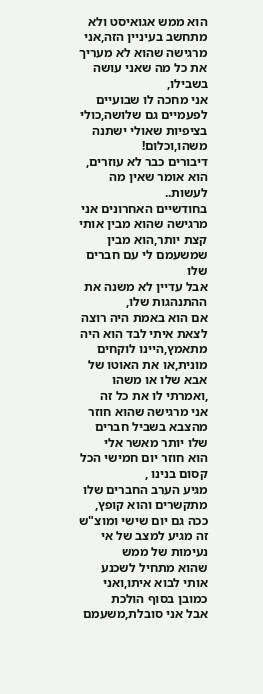הוא ממש אגואיסט ולא מתחשב בעיניין הזה,אני מרגישה שהוא לא מעריך את כל מה שאני עושה בשבילו,
אני מחכה לו שבועיים לפעמיים גם שלושה,כולי בציפיות שאולי ישתנה משהו,וכלום!
דיבורים כבר לא עוזרים,
הוא אומר שאין מה לעשות..
בחודשיים האחרונים אני מרגישה שהוא מבין אותי קצת יותר,הוא מבין שמשעמם לי עם חברים שלו
אבל עדיין לא משנה את ההתנהגות שלו,
אם הוא באמת היה רוצה לצאת איתי לבד הוא היה מתאמץ,היינו לוקחים מונית,או את האוטו של אבא שלו או משהו ,ואמרתי לו את כל זה
אני מרגישה שהוא חוזר מהצבא בשביל חברים שלו יותר מאשר אלי
הוא חוזר יום חמישי הכל קסום בנינו ,
מגיע הערב החברים שלו מתקשרים והוא קופץ,
ככה גם יום שישי ומוצ"ש
זה מגיע למצב של אי נעימות של ממש
שהוא מתחיל לשכנע אותי לבוא איתו,ואני כמובן בסוף הולכת
אבל אני סובלת,משעמם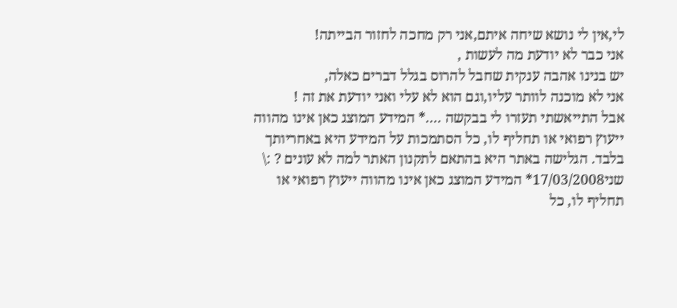לי,אין לי נושא שיחה איתם,אני רק מחכה לחזור הבייתה!
אני כבר לא יודעת מה לעשות ,
יש בנינו אהבה ענקית שחבל להרוס בגלל דברים כאלה,
אני לא מוכנה לוותר עליו,וגם הוא לא עלי ואני יודעת את זה !
אבל התייאשתי תעזרו לי בבקשה ....* המידע המוצג כאן אינו מהווה ייעוץ רפואי או תחליף לו, כל הסתמכות על המידע היא באחריותך בלבד. הגלישה באתר היא בהתאם לתקנון האתר למה לא עונים ? :\
שני17/03/2008* המידע המוצג כאן אינו מהווה ייעוץ רפואי או תחליף לו, כל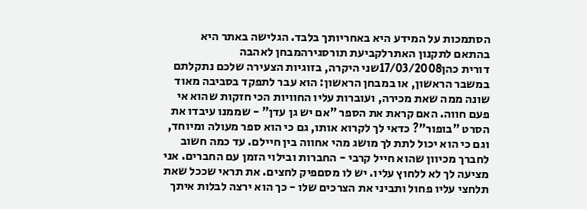הסתמכות על המידע היא באחריותך בלבד. הגלישה באתר היא בהתאם לתקנון האתרלקביעת תורסגירהמבחן לאהבה
דורית כהן17/03/2008שני היקרה, בזוגיות הצעירה שלכם נתקלתם במשבר הראשון, או במבחן הראשון: הוא עבר לתפקד בסביבה מאוד שונה ממה שאת מכירה, ועוברות עליו החוויות הכי חזקות שהוא אי פעם חווה. האם קראת את הספר "אם יש גן עדן" - שממנו עיבדו את הסרט "בופור"? כדאי לך לקרוא אותו, גם כי הוא ספר מעולה ומיוחד, וגם כי הוא יכול לתת לך מושג מהי אחווה בין חיילם. עד כמה חשוב לחברך מכיוון שהוא חייל קרבי - החברות ובילוי הזמן עם החברים. אני מציעה לך לא ללחוץ עליו. יש לו מסםפיק לחצים. את תראי שככל שאת תלחצי עליו פחול ותביני את הצרכים שלו - כך הוא ירצה לבלות איתך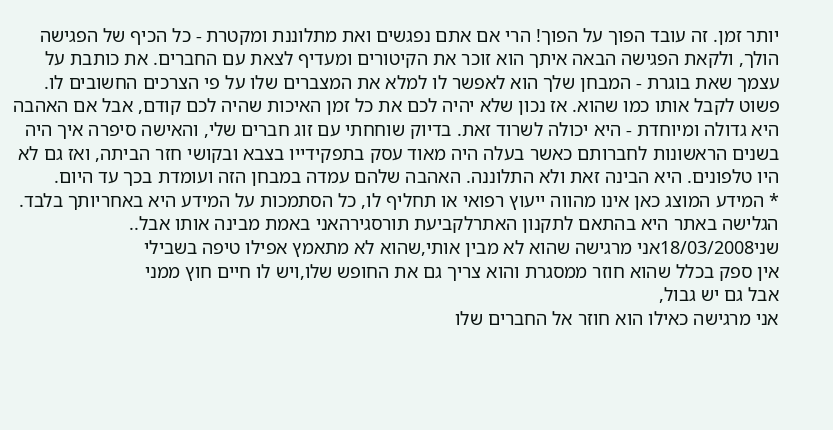יותר זמן. זה עובד הפוך על הפוך! הרי אם אתם נפגשים ואת מתלוננת ומקטרת - כל הכיף של הפגישה הולך, ולקאת הפגישה הבאה איתך הוא זוכר את הקיטורים ומעדיף לצאת עם החברים. את כותבת על עצמך שאת בוגרת - המבחן שלך הוא לאפשר לו למלא את המצברים שלו על פי הצרכים החשובים לו. פשוט לקבל אותו כמו שהוא. אז נכון שלא יהיה לכם את כל זמן האיכות שהיה לכם קודם, אבל אם האהבה היא גדולה ומיוחדת - היא יכולה לשרוד זאת. בדיוק שוחחתי עם זוג חברים שלי, והאישה סיפרה איך היה בשנים הראשונות לחברותם כאשר בעלה היה מאוד עסק בתפקידייו בצבא ובקושי חזר הביתה, ואז גם לא היו טלפונים. היא הבינה זאת ולא התלוננה. האהבה שלהם עמדה במבחן הזה ועומדת בכך עד היום.
* המידע המוצג כאן אינו מהווה ייעוץ רפואי או תחליף לו, כל הסתמכות על המידע היא באחריותך בלבד. הגלישה באתר היא בהתאם לתקנון האתרלקביעת תורסגירהאני באמת מבינה אותו אבל..
שני18/03/2008אני מרגישה שהוא לא מבין אותי,שהוא לא מתאמץ אפילו טיפה בשבילי
אין ספק בכלל שהוא חוזר ממסגרת והוא צריך גם את החופש שלו,ויש לו חיים חוץ ממני
אבל גם יש גבול,
אני מרגישה כאילו הוא חוזר אל החברים שלו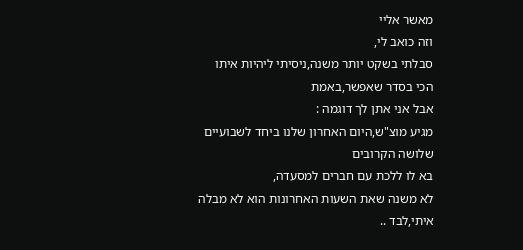מאשר אליי
וזה כואב לי,
סבלתי בשקט יותר משנה,ניסיתי ליהיות איתו הכי בסדר שאפשר,באמת
אבל אני אתן לך דוגמה :
מגיע מוצ"ש,היום האחרון שלנו ביחד לשבועיים שלושה הקרובים
בא לו ללכת עם חברים למסעדה,
לא משנה שאת השעות האחרונות הוא לא מבלה איתי,לבד ..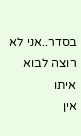בסדר..אני לא רוצה לבוא איתו
אין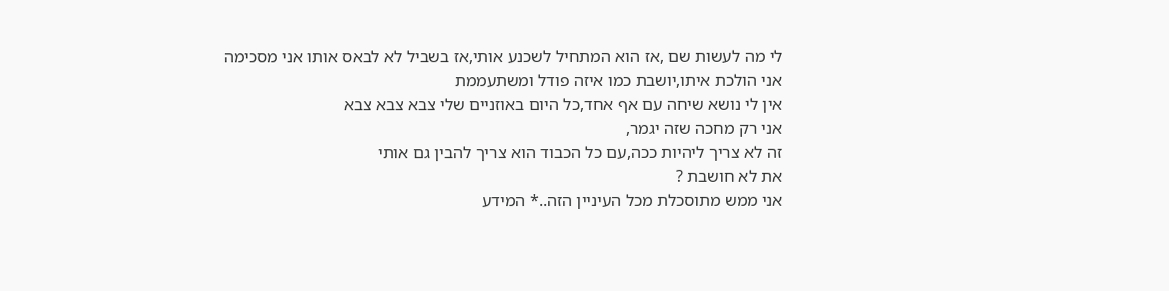לי מה לעשות שם ,אז הוא המתחיל לשכנע אותי,אז בשביל לא לבאס אותו אני מסכימה
אני הולכת איתו,יושבת כמו איזה פודל ומשתעממת
אין לי נושא שיחה עם אף אחד,כל היום באוזניים שלי צבא צבא צבא
אני רק מחכה שזה יגמר,
זה לא צריך ליהיות ככה,עם כל הכבוד הוא צריך להבין גם אותי
את לא חושבת ?
אני ממש מתוסכלת מכל העיניין הזה..* המידע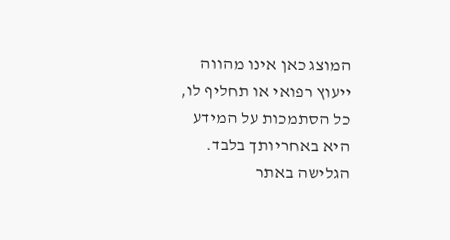המוצג כאן אינו מהווה ייעוץ רפואי או תחליף לו, כל הסתמכות על המידע היא באחריותך בלבד. הגלישה באתר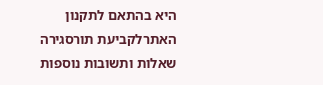היא בהתאם לתקנון האתרלקביעת תורסגירה
שאלות ותשובות נוספות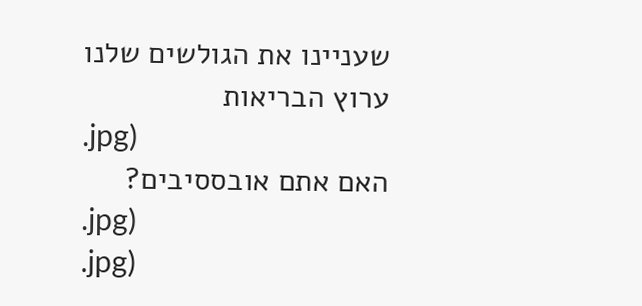שעניינו את הגולשים שלנו
ערוץ הבריאות
.jpg)
האם אתם אובססיבים?
.jpg)
.jpg)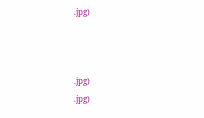.jpg)



.jpg)
.jpg)